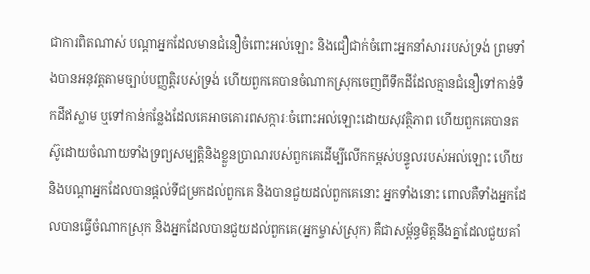ជាការពិតណាស់ បណ្តាអ្នកដែលមានជំនឿចំពោះអល់ឡោះ និងជឿជាក់ចំពោះអ្នកនាំសាររបស់ទ្រង់ ព្រមទាំងបានអនុវត្តតាមច្បាប់បញ្ញត្តិរបស់ទ្រង់ ហើយពួកគេបានចំណាកស្រុកចេញពីទឹកដីដែលគ្មានជំនឿទៅកាន់ទឺកដីឥស្លាម ឬទៅកាន់កន្លែងដែលគេអាចគោរពសក្ការៈចំពោះអល់ឡោះដោយសុវត្ថិភាព ហើយពួកគេបានតស៊ូដោយចំណាយទាំងទ្រព្យសម្បត្តិនិងខ្លួនប្រាណរបស់ពួកគេដើម្បីលើកកម្ពស់បន្ទូលរបស់អល់ឡោះ ហើយនិងបណ្តាអ្នកដែលបានផ្តល់ទីជម្រកដល់ពួកគេ និងបានជួយដល់ពួកគេនោះ អ្នកទាំងនោះ ពោលគឺទាំងអ្នកដែលបានធ្វើចំណាកស្រុក និងអ្នកដែលបានជួយដល់ពួកគេ(អ្នកម្ចាស់ស្រុក) គឺជាសម្ព័ន្ធមិត្តនឹងគ្នាដែលជួយគាំ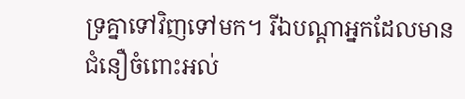ទ្រគ្នាទៅវិញទៅមក។ រីឯបណ្តាអ្នកដែលមានជំនឿចំពោះអល់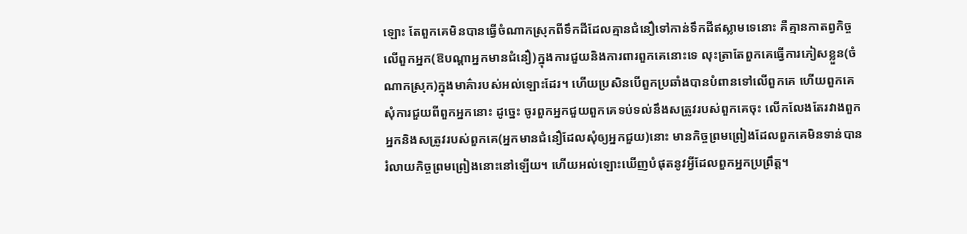ឡោះ តែពួកគេមិនបានធ្វើចំណាកស្រុកពីទឹកដីដែលគ្មានជំនឿទៅកាន់ទឹកដីឥស្លាមទេនោះ គឺគ្មានកាតព្វកិច្ចលើពួកអ្នក(ឱបណ្តាអ្នកមានជំនឿ)ក្នុងការជួយនិងការពារពួកគេនោះទេ លុះត្រាតែពួកគេធ្វើការភៀសខ្លួន(ចំណាកស្រុក)ក្នុងមាគ៌ារបស់អល់ឡោះដែរ។ ហើយប្រសិនបើពួកប្រឆាំងបានបំពានទៅលើពួកគេ ហើយពួកគេសុំការជួយពីពួកអ្នកនោះ ដូច្នេះ ចូរពួកអ្នកជួយពួកគេទប់ទល់នឹងសត្រូវរបស់ពួកគេចុះ លើកលែងតែរវាងពួកអ្នកនិងសត្រូវរបស់ពួកគេ(អ្នកមានជំនឿដែលសុំឲ្យអ្នកជួយ)នោះ មានកិច្ចព្រមព្រៀងដែលពួកគេមិនទាន់បានរំលាយកិច្ចព្រមព្រៀងនោះនៅឡើយ។ ហើយអល់ឡោះឃើញបំផុតនូវអ្វីដែលពួកអ្នកប្រព្រឹត្ត។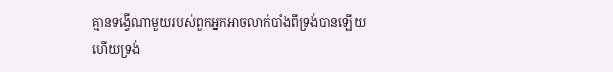គ្មានទង្វើណាមួយរបស់ពួកអ្នកអាចលាក់បាំងពីទ្រង់បានឡើយ ហើយទ្រង់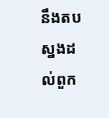នឹងតបស្នងដល់ពួក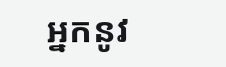អ្នកនូវ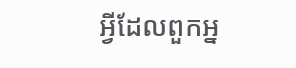អ្វីដែលពួកអ្ន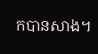កបានសាង។